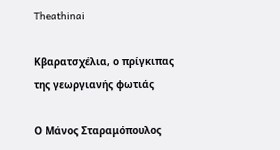Theathinai

Κβαρατσχέλια, ο πρίγκιπας της γεωργιανής φωτιάς

Ο Μάνος Σταραμόπουλος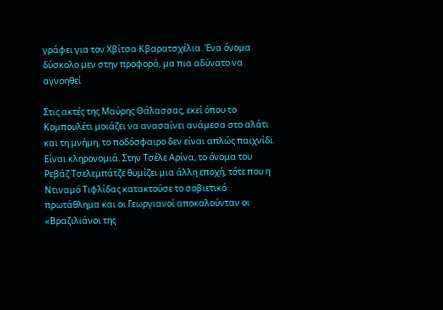γράφει για τον Χβίτσα Κβαρατσχέλια. Ένα όνομα δύσκολο μεν στην προφορά, μα πια αδύνατο να αγνοηθεί

Στις ακτές της Μαύρης Θάλασσας, εκεί όπου το Κομπουλέτι μοιάζει να ανασαίνει ανάμεσα στο αλάτι και τη μνήμη, το ποδόσφαιρο δεν είναι απλώς παιχνίδι. Είναι κληρονομιά. Στην Τσέλε Αρίνα, το όνομα του Ρεβάζ Τσελεμπάτζε θυμίζει μια άλλη εποχή, τότε που η Ντιναμό Τιφλίδας κατακτούσε το σοβιετικό πρωτάθλημα και οι Γεωργιανοί αποκαλούνταν οι «Βραζιλιάνοι της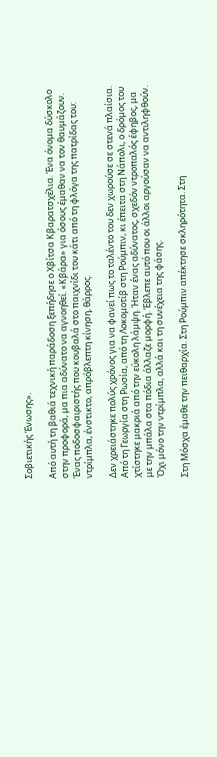Σοβιετικής Ένωσης».

Από αυτή τη βαθιά τεχνική παράδοση ξεπήδησε ο Χβίτσα Κβαρατσχέλια. Ένα όνομα δύσκολο στην προφορά, μα πια αδύνατο να αγνοηθεί. «Κβάρα» για όσους έμαθαν να τον θαυμάζουν. Ένας ποδοσφαιριστής που κουβαλά στο παιχνίδι του κάτι από τη φλόγα της πατρίδας του: ντρίμπλα, ένστικτο, απρόβλεπτη κίνηση, θάρρος.

Δεν χρειάστηκε πολύς χρόνος για να φανεί πως το ταλέντο του δεν χωρούσε σε στενά πλαίσια. Από τη Γεωργία στη Ρωσία, από τη Λοκομοτίβ στη Ρούμπιν, κι έπειτα στη Νάπολι, ο δρόμος του χτίστηκε μακριά από την εύκολη λάμψη. Ήταν ένας αδύνατος, σχεδόν ντροπαλός έφηβος, μα με την μπάλα στα πόδια άλλαζε μορφή. Έβλεπε αυτό που οι άλλοι αργούσαν να αντιληφθούν. Όχι μόνο την ντρίμπλα, αλλά και τη συνέχεια της φάσης.

Στη Μόσχα έμαθε την πειθαρχία. Στη Ρούμπιν απέκτησε σκληρότητα. Στη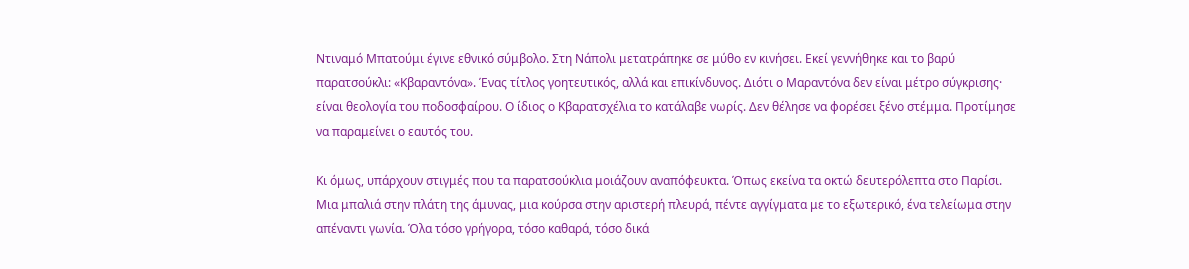Ντιναμό Μπατούμι έγινε εθνικό σύμβολο. Στη Νάπολι μετατράπηκε σε μύθο εν κινήσει. Εκεί γεννήθηκε και το βαρύ παρατσούκλι: «Κβαραντόνα». Ένας τίτλος γοητευτικός, αλλά και επικίνδυνος. Διότι ο Μαραντόνα δεν είναι μέτρο σύγκρισης· είναι θεολογία του ποδοσφαίρου. Ο ίδιος ο Κβαρατσχέλια το κατάλαβε νωρίς. Δεν θέλησε να φορέσει ξένο στέμμα. Προτίμησε να παραμείνει ο εαυτός του.

Κι όμως, υπάρχουν στιγμές που τα παρατσούκλια μοιάζουν αναπόφευκτα. Όπως εκείνα τα οκτώ δευτερόλεπτα στο Παρίσι. Μια μπαλιά στην πλάτη της άμυνας, μια κούρσα στην αριστερή πλευρά, πέντε αγγίγματα με το εξωτερικό, ένα τελείωμα στην απέναντι γωνία. Όλα τόσο γρήγορα, τόσο καθαρά, τόσο δικά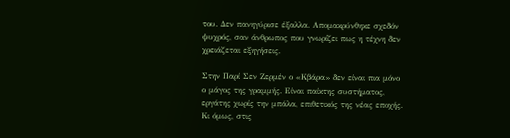του. Δεν πανηγύρισε έξαλλα. Απομακρύνθηκε σχεδόν ψυχρός, σαν άνθρωπος που γνωρίζει πως η τέχνη δεν χρειάζεται εξηγήσεις.

Στην Παρί Σεν Ζερμέν ο «Κβάρα» δεν είναι πια μόνο ο μάγος της γραμμής. Είναι παίκτης συστήματος, εργάτης χωρίς την μπάλα, επιθετικός της νέας εποχής. Κι όμως, στις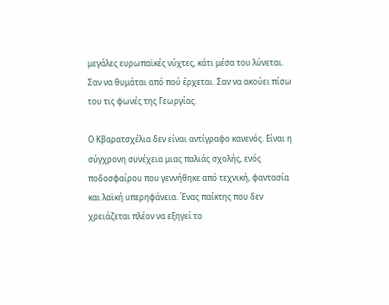μεγάλες ευρωπαϊκές νύχτες, κάτι μέσα του λύνεται. Σαν να θυμάται από πού έρχεται. Σαν να ακούει πίσω του τις φωνές της Γεωργίας.

Ο Κβαρατσχέλια δεν είναι αντίγραφο κανενός. Είναι η σύγχρονη συνέχεια μιας παλιάς σχολής, ενός ποδοσφαίρου που γεννήθηκε από τεχνική, φαντασία και λαϊκή υπερηφάνεια. Ένας παίκτης που δεν χρειάζεται πλέον να εξηγεί το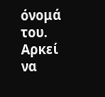όνομά του. Αρκεί να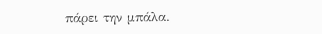πάρει την μπάλα.